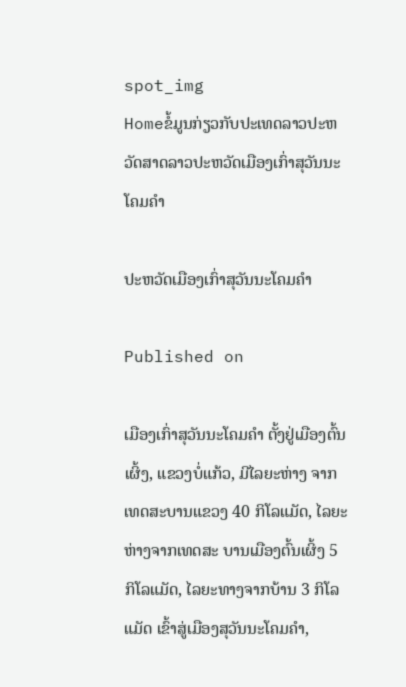spot_img
Homeຂໍ້ມູນກ່ຽວກັບປະເທດລາວປະຫວັດສາດລາວປະຫວັດເມືອງເກົ່າສຸວັນນະໂຄມຄຳ

ປະຫວັດເມືອງເກົ່າສຸວັນນະໂຄມຄຳ

Published on

ເມືອງເກົ່າສຸວັນນະໂຄມຄຳ ຕັ້ງຢູ່ເມືອງຕົ້ນເຜິ້ງ, ແຂວງບໍ່ແກ້ວ, ມີໄລຍະຫ່າງ ຈາກເທດສະບານແຂວງ 40 ກິໂລແມັດ, ໄລຍະຫ່າງຈາກເທດສະ ບານເມືອງຕົ້ນເຜິ້ງ 5 ກິໂລແມັດ, ໄລຍະທາງຈາກບ້ານ 3 ກິໂລແມັດ ເຂົ້າສູ່ເມືອງສຸວັນນະໂຄມຄຳ,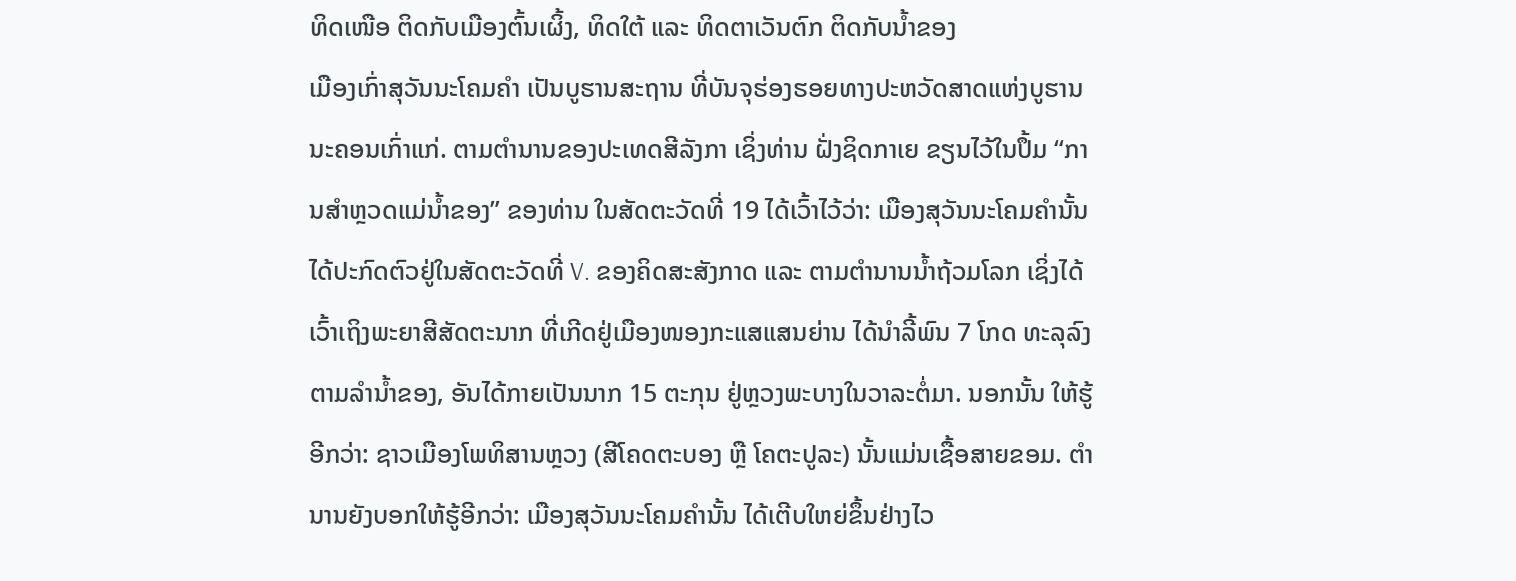ທິດເໜືອ ຕິດກັບເມືອງຕົ້ນເຜິ້ງ, ທິດໃຕ້ ແລະ ທິດຕາເວັນຕົກ ຕິດກັບນ້ຳຂອງ
ເມືອງເກົ່າສຸວັນນະໂຄມຄຳ ເປັນບູຮານສະຖານ ທີ່ບັນຈຸຮ່ອງຮອຍທາງປະຫວັດສາດແຫ່ງບູຮານນະຄອນເກົ່າແກ່. ຕາມຕຳນານຂອງປະເທດສີລັງກາ ເຊິ່ງທ່ານ ຝັ່ງຊິດກາເຍ ຂຽນໄວ້ໃນປຶ້ມ “ການສຳຫຼວດແມ່ນ້ຳຂອງ” ຂອງທ່ານ ໃນສັດຕະວັດທີ່ 19 ໄດ້ເວົ້າໄວ້ວ່າ: ເມືອງສຸວັນນະໂຄມຄຳນັ້ນ ໄດ້ປະກົດຕົວຢູ່ໃນສັດຕະວັດທີ່ V. ຂອງຄິດສະສັງກາດ ແລະ ຕາມຕຳນານນ້ຳຖ້ວມໂລກ ເຊິ່ງໄດ້ເວົ້າເຖິງພະຍາສີສັດຕະນາກ ທີ່ເກີດຢູ່ເມືອງໜອງກະແສແສນຍ່ານ ໄດ້ນຳລີ້ພົນ 7 ໂກດ ທະລຸລົງຕາມລຳນ້ຳຂອງ, ອັນໄດ້ກາຍເປັນນາກ 15 ຕະກຸນ ຢູ່ຫຼວງພະບາງໃນວາລະຕໍ່ມາ. ນອກນັ້ນ ໃຫ້ຮູ້ອີກວ່າ: ຊາວເມືອງໂພທິສານຫຼວງ (ສີໂຄດຕະບອງ ຫຼື ໂຄຕະປູລະ) ນັ້ນແມ່ນເຊື້ອສາຍຂອມ. ຕຳນານຍັງບອກໃຫ້ຮູ້ອີກວ່າ: ເມືອງສຸວັນນະໂຄມຄຳນັ້ນ ໄດ້ເຕີບໃຫຍ່ຂຶ້ນຢ່າງໄວ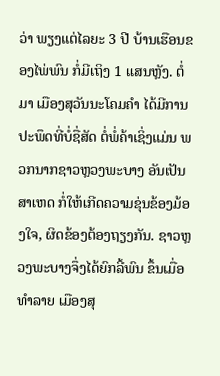ວ່າ ພຽງແຕ່ໄລຍະ 3 ປີ ບ້ານເຮືອນຂອງໄພ່ພົນ ກໍ່ມີເຖິງ 1 ແສນຫຼັງ. ຕໍ່ມາ ເມືອງສຸວັນນະໂຄມຄຳ ໄດ້ມີການປະພຶດທີ່ບໍ່ຊື່ສັດ ຕໍ່ພໍ່ຄ້າເຊິ່ງແມ່ນ ພວກນາກຊາວຫຼວງພະບາງ ອັນເປັນສາເຫດ ກໍ່ໃຫ້ເກີດຄວາມຂຸ່ນຂ້ອງມ້ອງໃຈ, ຜິດຂ້ອງຕ້ອງຖຽງກັນ. ຊາວຫຼວງພະບາງຈຶ່ງໄດ້ຍົກລີ້ພົນ ຂຶ້ນເມື່ອທຳລາຍ ເມືອງສຸ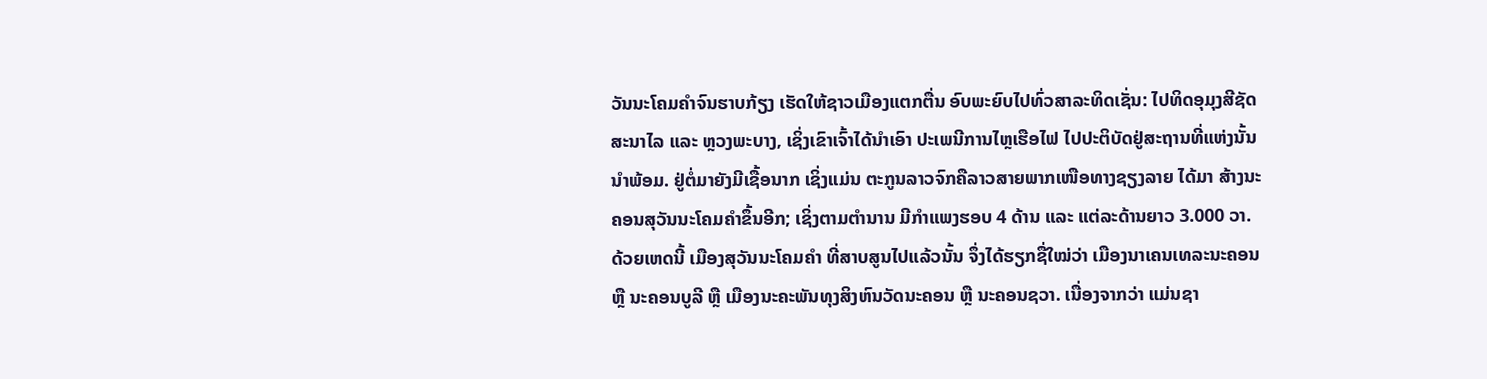ວັນນະໂຄມຄຳຈົນຮາບກ້ຽງ ເຮັດໃຫ້ຊາວເມືອງແຕກຕື່ນ ອົບພະຍົບໄປທົ່ວສາລະທິດເຊັ່ນ: ໄປທິດອຸມຸງສີຊັດສະນາໄລ ແລະ ຫຼວງພະບາງ, ເຊິ່ງເຂົາເຈົ້າໄດ້ນຳເອົາ ປະເພນີການໄຫຼເຮືອໄຟ ໄປປະຕິບັດຢູ່ສະຖານທີ່ແຫ່ງນັ້ນນຳພ້ອມ. ຢູ່ຕໍ່ມາຍັງມີເຊື້ອນາກ ເຊິ່ງແມ່ນ ຕະກູນລາວຈົກຄືລາວສາຍພາກເໜືອທາງຊຽງລາຍ ໄດ້ມາ ສ້າງນະຄອນສຸວັນນະໂຄມຄຳຂຶ້ນອີກ; ເຊິ່ງຕາມຕຳນານ ມີກຳແພງຮອບ 4 ດ້ານ ແລະ ແຕ່ລະດ້ານຍາວ 3.000 ວາ. ດ້ວຍເຫດນີ້ ເມືອງສຸວັນນະໂຄມຄຳ ທີ່ສາບສູນໄປແລ້ວນັ້ນ ຈຶ່ງໄດ້ຮຽກຊື່ໃໝ່ວ່າ ເມືອງນາເຄນເທລະນະຄອນ ຫຼື ນະຄອນບູລີ ຫຼື ເມືອງນະຄະພັນທຸງສິງຫົນວັດນະຄອນ ຫຼື ນະຄອນຊວາ. ເນື່ອງຈາກວ່າ ແມ່ນຊາ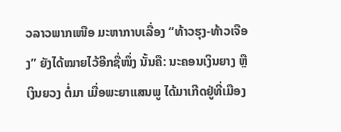ວລາວພາກເໜືອ ມະຫາກາບເລື່ອງ “ທ້າວຮຸງ-ທ້າວເຈືອງ” ຍັງໄດ້ໝາຍໄວ້ອີກຊື່ໜຶ່ງ ນັ້ນຄື: ນະຄອນເງິນຍາງ ຫຼື ເງິນຍວງ ຕໍ່ມາ ເມື່ອພະຍາແສນພູ ໄດ້ມາເກີດຢູ່ທີ່ເມືອງ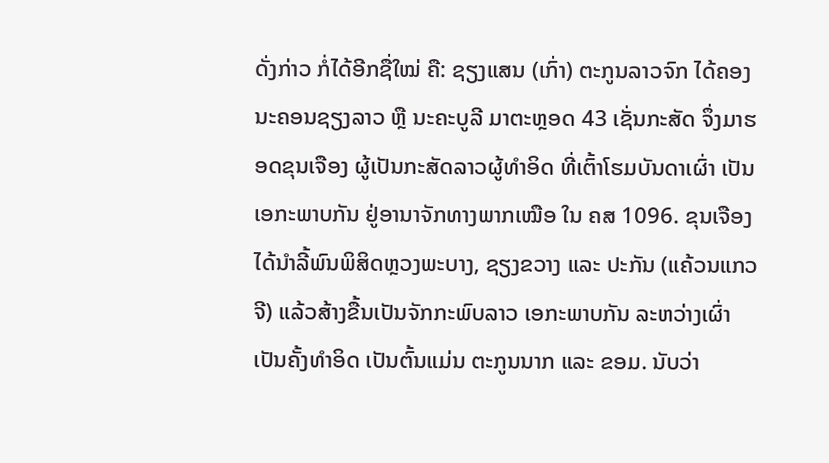ດັ່ງກ່າວ ກໍ່ໄດ້ອີກຊື່ໃໝ່ ຄື: ຊຽງແສນ (ເກົ່າ) ຕະກູນລາວຈົກ ໄດ້ຄອງນະຄອນຊຽງລາວ ຫຼື ນະຄະບູລີ ມາຕະຫຼອດ 43 ເຊັ່ນກະສັດ ຈຶ່ງມາຮອດຂຸນເຈືອງ ຜູ້ເປັນກະສັດລາວຜູ້ທຳອິດ ທີ່ເຕົ້າໂຮມບັນດາເຜົ່າ ເປັນເອກະພາບກັນ ຢູ່ອານາຈັກທາງພາກເໝືອ ໃນ ຄສ 1096. ຂຸນເຈືອງ ໄດ້ນຳລີ້ພົນພິສິດຫຼວງພະບາງ, ຊຽງຂວາງ ແລະ ປະກັນ (ແຄ້ວນແກວຈີ) ແລ້ວສ້າງຂື້ນເປັນຈັກກະພົບລາວ ເອກະພາບກັນ ລະຫວ່າງເຜົ່າເປັນຄັ້ງທຳອິດ ເປັນຕົ້ນແມ່ນ ຕະກູນນາກ ແລະ ຂອມ. ນັບວ່າ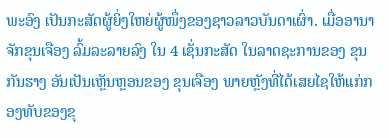ພະອົງ ເປັນກະສັດຜູ້ຍິ່ງໃຫຍ່ຜູ້ໜຶ່ງຂອງຊາວລາວບັນດາເຜົ່າ. ເມື່ອອານາຈັກຂຸນເຈືອງ ລົ້ມລະລາຍລົງ ໃນ 4 ເຊັ່ນກະສັດ ໃນລາດຊະການຂອງ ຂຸນກັນຮາງ ອັນເປັນເຫຼັນຫຼອນຂອງ ຂຸນເຈືອງ ພາຍຫຼັງທີ່ໄດ້ເສຍໄຊໃຫ້ແກ່ກອງທັບຂອງຂຸ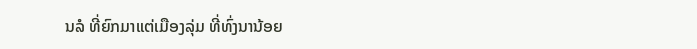ນລໍ ທີ່ຍົກມາແຕ່ເມືອງລຸ່ມ ທີ່ທົ່ງນານ້ອຍ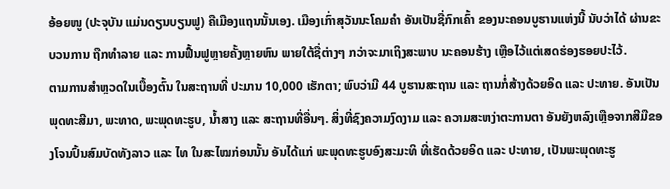ອ້ອຍໜູ (ປະຈຸບັນ ແມ່ນດຽນບຽນຟູ) ຄືເມືອງແຖນນັ້ນເອງ. ເມືອງເກົ່າສຸວັນນະໂຄມຄຳ ອັນເປັນຊື່ກົກເຄົ້າ ຂອງນະຄອນບູຮານແຫ່ງນີ້ ນັບວ່າໄດ້ ຜ່ານຂະບວນການ ຖືກທຳລາຍ ແລະ ການຟື້ນຟູຫຼາຍຄັ້ງຫຼາຍຫົນ ພາຍໃຕ້ຊື່ຕ່າງໆ ກວ່າຈະມາເຖິງສະພາບ ນະຄອນຮ້າງ ເຫຼືອໄວ້ແຕ່ເສດຮ່ອງຮອຍປະໄວ້.
ຕາມການສຳຫຼວດໃນເບື້ອງຕົ້ນ ໃນສະຖານທີ່ ປະມານ 10,000 ເຮັກຕາ; ພົບວ່າມີ 44 ບູຮານສະຖານ ແລະ ຖານກໍ່ສ້າງດ້ວຍອິດ ແລະ ປະທາຍ. ອັນເປັນພຸດທະສີມາ, ພະທາດ, ພະພຸດທະຮູບ, ນ້ຳສາງ ແລະ ສະຖານທີ່ອື່ນໆ. ສິ່ງທີ່ຊົງຄວາມງົດງາມ ແລະ ຄວາມສະຫງ່າຕະການຕາ ອັນຍັງຫລົງເຫຼືອຈາກສີມືຂອງໂຈນປົ້ນສົມບັດທັງລາວ ແລະ ໄທ ໃນສະໄໝກ່ອນນັ້ນ ອັນໄດ້ແກ່ ພະພຸດທະຮູບອົງສະມະທິ ທີ່ເຮັດດ້ວຍອິດ ແລະ ປະທາຍ, ເປັນພະພຸດທະຮູ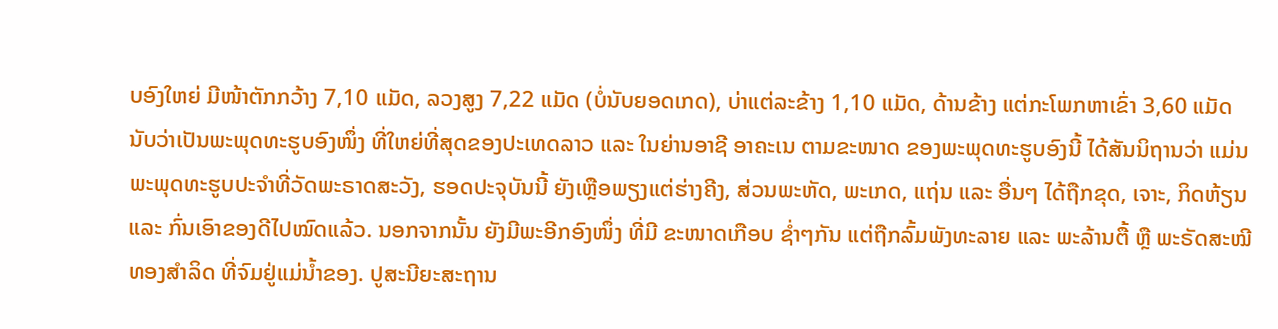ບອົງໃຫຍ່ ມີໜ້າຕັກກວ້າງ 7,10 ແມັດ, ລວງສູງ 7,22 ແມັດ (ບໍ່ນັບຍອດເກດ), ບ່າແຕ່ລະຂ້າງ 1,10 ແມັດ, ດ້ານຂ້າງ ແຕ່ກະໂພກຫາເຂົ່າ 3,60 ແມັດ ນັບວ່າເປັນພະພຸດທະຮູບອົງໜຶ່ງ ທີ່ໃຫຍ່ທີ່ສຸດຂອງປະເທດລາວ ແລະ ໃນຍ່ານອາຊີ ອາຄະເນ ຕາມຂະໜາດ ຂອງພະພຸດທະຮູບອົງນີ້ ໄດ້ສັນນິຖານວ່າ ແມ່ນ ພະພຸດທະຮູບປະຈຳທີ່ວັດພະຣາດສະວັງ, ຮອດປະຈຸບັນນີ້ ຍັງເຫຼືອພຽງແຕ່ຮ່າງຄີງ, ສ່ວນພະຫັດ, ພະເກດ, ແຖ່ນ ແລະ ອື່ນໆ ໄດ້ຖືກຂຸດ, ເຈາະ, ກິດຫ້ຽນ ແລະ ກົ່ນເອົາຂອງດີໄປໝົດແລ້ວ. ນອກຈາກນັ້ນ ຍັງມີພະອີກອົງໜຶ່ງ ທີ່ມີ ຂະໜາດເກືອບ ຊ່ຳໆກັນ ແຕ່ຖືກລົ້ມພັງທະລາຍ ແລະ ພະລ້ານຕື້ ຫຼື ພະຣັດສະໝີທອງສຳລິດ ທີ່ຈົມຢູ່ແມ່ນ້ຳຂອງ. ປູສະນີຍະສະຖານ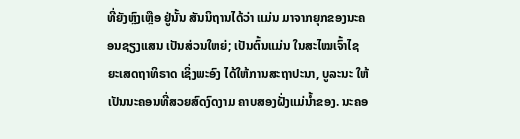ທີ່ຍັງຫຼົງເຫຼືອ ຢູ່ນັ້ນ ສັນນິຖານໄດ້ວ່າ ແມ່ນ ມາຈາກຍຸກຂອງນະຄອນຊຽງແສນ ເປັນສ່ວນໃຫຍ່; ເປັນຕົ້ນແມ່ນ ໃນສະໄໝເຈົ້າໄຊຍະເສດຖາທິຣາດ ເຊິ່ງພະອົງ ໄດ້ໃຫ້ການສະຖາປະນາ, ບູລະນະ ໃຫ້ເປັນນະຄອນທີ່ສວຍສົດງົດງາມ ຄາບສອງຝັ່ງແມ່ນ້ຳຂອງ. ນະຄອ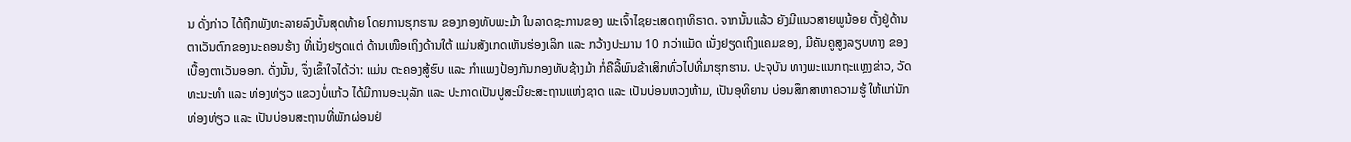ນ ດັ່ງກ່າວ ໄດ້ຖືກພັງທະລາຍລົງບັ້ນສຸດທ້າຍ ໂດຍການຮຸກຮານ ຂອງກອງທັບພະມ້າ ໃນລາດຊະການຂອງ ພະເຈົ້າໄຊຍະເສດຖາທິຣາດ. ຈາກນັ້ນແລ້ວ ຍັງມີແນວສາຍພູນ້ອຍ ຕັ້ງຢູ່ດ້ານຕາເວັນຕົກຂອງນະຄອນຮ້າງ ທີ່ເນັ່ງຢຽດແຕ່ ດ້ານເໜືອເຖິງດ້ານໃຕ້ ແມ່ນສັງເກດເຫັນຮ່ອງເລິກ ແລະ ກວ້າງປະມານ 10 ກວ່າແມັດ ເນັ່ງຢຽດເຖິງແຄມຂອງ, ມີຄັນຄູສູງລຽບທາງ ຂອງເບື້ອງຕາເວັນອອກ. ດັ່ງນັ້ນ, ຈຶ່ງເຂົ້າໃຈໄດ້ວ່າ: ແມ່ນ ຕະຄອງສູ້ຮົບ ແລະ ກຳແພງປ້ອງກັນກອງທັບຊ້າງມ້າ ກໍ່ຄືລີ້ພົນຂ້າເສິກທົ່ວໄປທີ່ມາຮຸກຮານ. ປະຈຸບັນ ທາງພະແນກຖະແຫຼງຂ່າວ, ວັດທະນະທຳ ແລະ ທ່ອງທ່ຽວ ແຂວງບໍ່ແກ້ວ ໄດ້ມີການອະນຸລັກ ແລະ ປະກາດເປັນປູສະນີຍະສະຖານແຫ່ງຊາດ ແລະ ເປັນບ່ອນຫວງຫ້າມ, ເປັນອຸທິຍານ ບ່ອນສຶກສາຫາຄວາມຮູ້ ໃຫ້ແກ່ນັກທ່ອງທ່ຽວ ແລະ ເປັນບ່ອນສະຖານທີ່ພັກຜ່ອນຢ່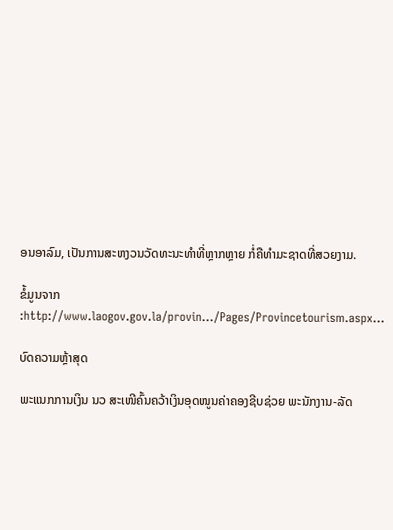ອນອາລົມ, ເປັນການສະຫງວນວັດທະນະທຳທີ່ຫຼາກຫຼາຍ ກໍ່ຄືທຳມະຊາດທີ່ສວຍງາມ.

ຂໍ້ມູນຈາກ :http://www.laogov.gov.la/provin…/Pages/Provincetourism.aspx…

ບົດຄວາມຫຼ້າສຸດ

ພະແນກການເງິນ ນວ ສະເໜີຄົ້ນຄວ້າເງິນອຸດໜູນຄ່າຄອງຊີບຊ່ວຍ ພະນັກງານ-ລັດ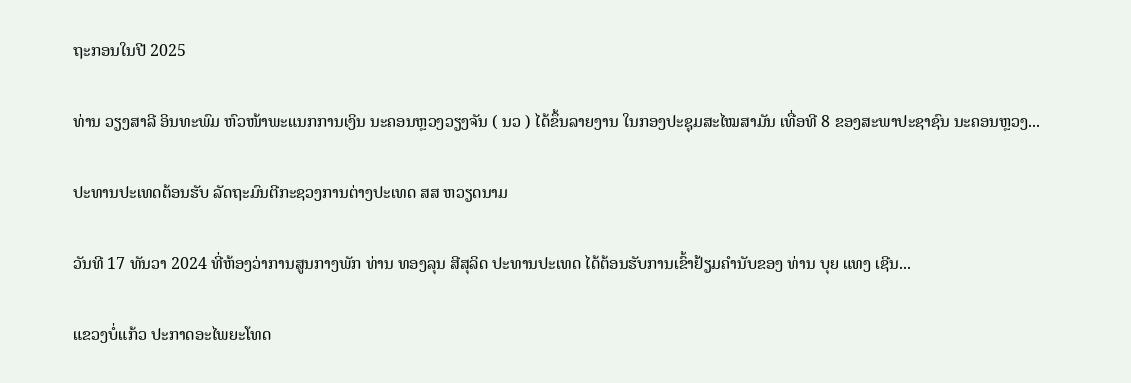ຖະກອນໃນປີ 2025

ທ່ານ ວຽງສາລີ ອິນທະພົມ ຫົວໜ້າພະແນກການເງິນ ນະຄອນຫຼວງວຽງຈັນ ( ນວ ) ໄດ້ຂຶ້ນລາຍງານ ໃນກອງປະຊຸມສະໄໝສາມັນ ເທື່ອທີ 8 ຂອງສະພາປະຊາຊົນ ນະຄອນຫຼວງ...

ປະທານປະເທດຕ້ອນຮັບ ລັດຖະມົນຕີກະຊວງການຕ່າງປະເທດ ສສ ຫວຽດນາມ

ວັນທີ 17 ທັນວາ 2024 ທີ່ຫ້ອງວ່າການສູນກາງພັກ ທ່ານ ທອງລຸນ ສີສຸລິດ ປະທານປະເທດ ໄດ້ຕ້ອນຮັບການເຂົ້າຢ້ຽມຄຳນັບຂອງ ທ່ານ ບຸຍ ແທງ ເຊີນ...

ແຂວງບໍ່ແກ້ວ ປະກາດອະໄພຍະໂທດ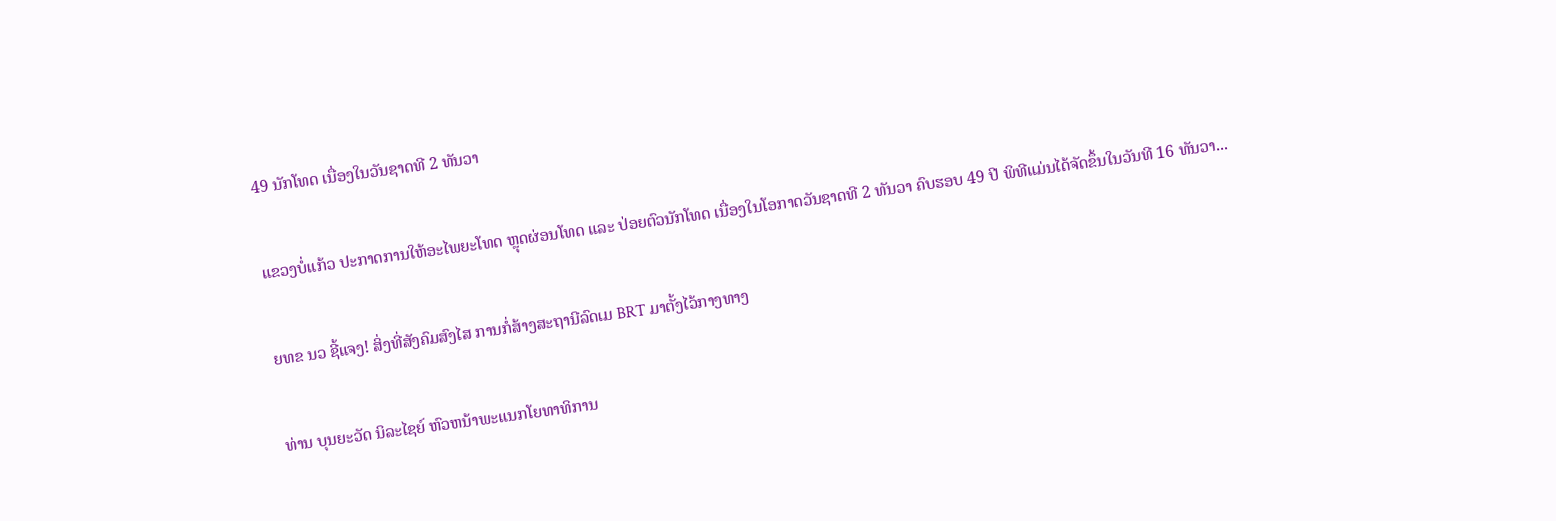49 ນັກໂທດ ເນື່ອງໃນວັນຊາດທີ 2 ທັນວາ

ແຂວງບໍ່ແກ້ວ ປະກາດການໃຫ້ອະໄພຍະໂທດ ຫຼຸດຜ່ອນໂທດ ແລະ ປ່ອຍຕົວນັກໂທດ ເນື່ອງໃນໂອກາດວັນຊາດທີ 2 ທັນວາ ຄົບຮອບ 49 ປີ ພິທີແມ່ນໄດ້ຈັດຂຶ້ນໃນວັນທີ 16 ທັນວາ...

ຍທຂ ນວ ຊີ້ແຈງ! ສິ່ງທີ່ສັງຄົມສົງໄສ ການກໍ່ສ້າງສະຖານີລົດເມ BRT ມາຕັ້ງໄວ້ກາງທາງ

ທ່ານ ບຸນຍະວັດ ນິລະໄຊຍ໌ ຫົວຫນ້າພະແນກໂຍທາທິການ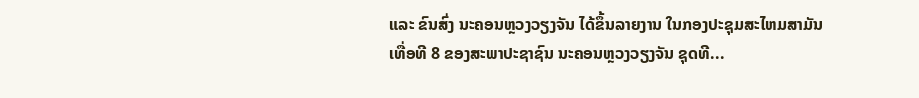ແລະ ຂົນສົ່ງ ນະຄອນຫຼວງວຽງຈັນ ໄດ້ຂຶ້ນລາຍງານ ໃນກອງປະຊຸມສະໄຫມສາມັນ ເທື່ອທີ 8 ຂອງສະພາປະຊາຊົນ ນະຄອນຫຼວງວຽງຈັນ ຊຸດທີ...